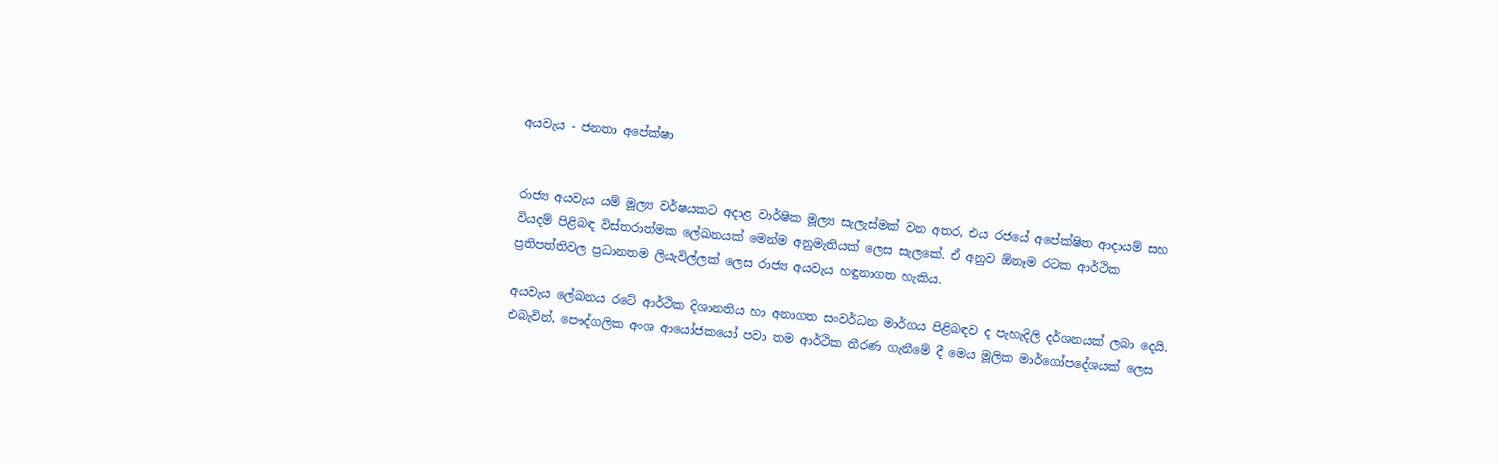අයවැය - ජනතා අපේක්ෂා


රාජ්‍ය අයවැය යම් මූල්‍ය වර්ෂයකට අදාළ වාර්ෂික මූල්‍ය සැලැස්මක් වන අතර, එය රජයේ අපේක්ෂිත ආදායම් සහ වියදම් පිළිබඳ විස්තරාත්මක ලේඛනයක් මෙන්ම අනුමැතියක් ලෙස සැලකේ. ඒ අනුව ඕනෑම රටක ආර්ථික ප්‍රතිපත්තිවල ප්‍රධානතම ලියැවිල්ලක් ලෙස රාජ්‍ය අයවැය හඳුනාගත හැකිය.

අයවැය ලේඛනය රටේ ආර්ථික දිශානතිය හා අනාගත සංවර්ධන මාර්ගය පිළිබඳව ද පැහැදිලි දර්ශනයක් ලබා දෙයි. එබැවින්, පෞද්ගලික අංශ ආයෝජකයෝ පවා තම ආර්ථික තීරණ ගැනීමේ දී මෙය මූලික මාර්ගෝපදේශයක් ලෙස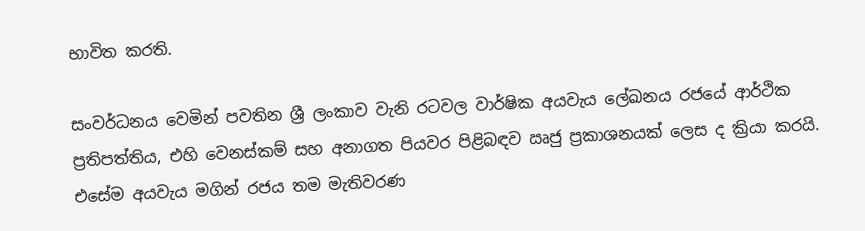භාවිත කරති.

සංවර්ධනය වෙමින් පවතින ශ්‍රී ලංකාව වැනි රටවල වාර්ෂික අයවැය ලේඛනය රජයේ ආර්ථික ප්‍රතිපත්තිය, එහි වෙනස්කම් සහ අනාගත පියවර පිළිබඳව ඍජු ප්‍රකාශනයක් ලෙස ද ක්‍රියා කරයි. එසේම අයවැය මගින් රජය තම මැතිවරණ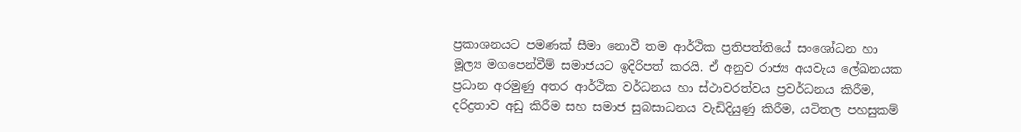ප්‍රකාශනයට පමණක් සීමා නොවී තම ආර්ථික ප්‍රතිපත්තියේ සංශෝධන හා මූල්‍ය මගපෙන්වීම් සමාජයට ඉදිරිපත් කරයි. ඒ අනුව රාජ්‍ය අයවැය ලේඛනයක ප්‍රධාන අරමුණු අතර ආර්ථික වර්ධනය හා ස්ථාවරත්වය ප්‍රවර්ධනය කිරීම, දරිද්‍රතාව අඩු කිරීම සහ සමාජ සුබසාධනය වැඩිදියුණු කිරීම, යටිතල පහසුකම්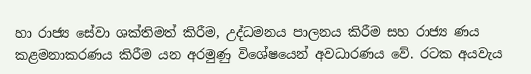හා රාජ්‍ය සේවා ශක්තිමත් කිරීම, උද්ධමනය පාලනය කිරීම සහ රාජ්‍ය ණය කළමනාකරණය කිරීම යන අරමුණු විශේෂයෙන් අවධාරණය වේ. රටක අයවැය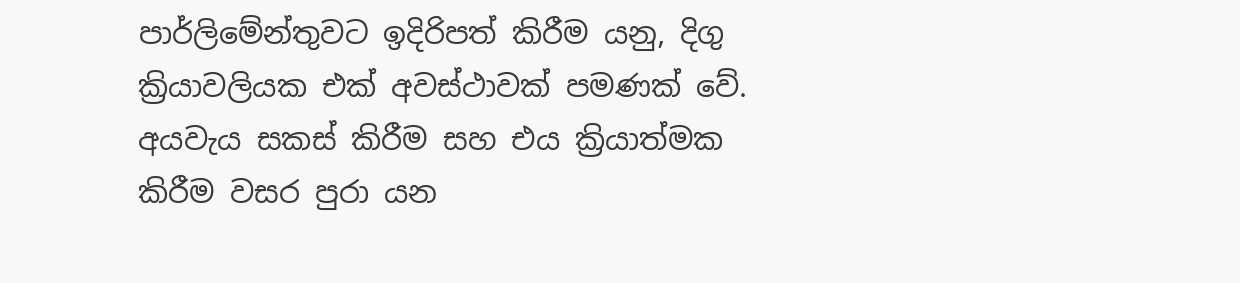පාර්ලිමේන්තුවට ඉදිරිපත් කිරීම යනු, දිගු ක්‍රියාවලියක එක් අවස්ථාවක් පමණක් වේ. අයවැය සකස් කිරීම සහ එය ක්‍රියාත්මක කිරීම වසර පුරා යන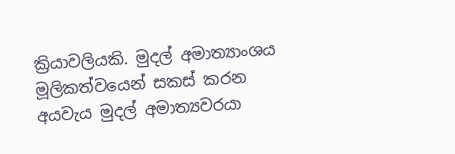ක්‍රියාවලියකි. මුදල් අමාත්‍යාංශය මූලිකත්වයෙන් සකස් කරන අයවැය මුදල් අමාත්‍යවරයා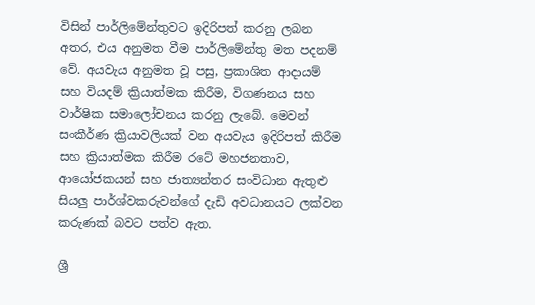විසින් පාර්ලිමේන්තුවට ඉදිරිපත් කරනු ලබන අතර, එය අනුමත වීම පාර්ලිමේන්තු මත පදනම් වේ. අයවැය අනුමත වූ පසු, ප්‍රකාශිත ආදායම් සහ වියදම් ක්‍රියාත්මක කිරීම, විගණනය සහ වාර්ෂික සමාලෝචනය කරනු ලැබේ. මෙවන් සංකීර්ණ ක්‍රියාවලියක් වන අයවැය ඉදිරිපත් කිරීම සහ ක්‍රියාත්මක කිරීම රටේ මහජනතාව, ආයෝජකයන් සහ ජාත්‍යන්තර සංවිධාන ඇතුළු සියලු‍ පාර්ශ්වකරුවන්ගේ දැඩි අවධානයට ලක්වන කරුණක් බවට පත්ව ඇත.

ශ්‍රී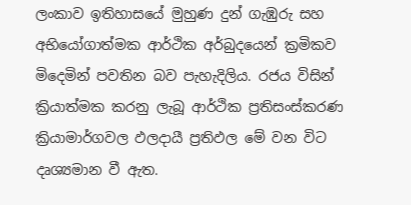ලංකාව ඉතිහාසයේ මුහුණ දුන් ගැඹුරු සහ අභියෝගාත්මක ආර්ථික අර්බුදයෙන් ක්‍රමිකව මිදෙමින් පවතින බව පැහැදිලිය. රජය විසින් ක්‍රියාත්මක කරනු ලැබූ ආර්ථික ප්‍රතිසංස්කරණ ක්‍රියාමාර්ගවල ඵලදායී ප්‍රතිඵල මේ වන විට දෘශ්‍යමාන වී ඇත.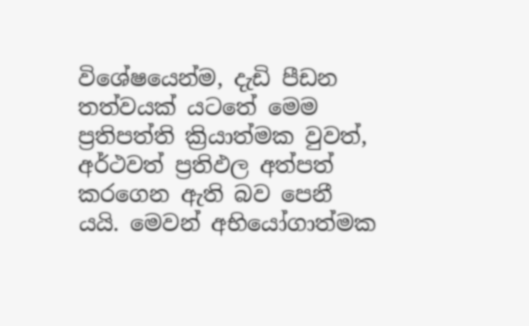විශේෂයෙන්ම, දැඩි පීඩන තත්වයක් යටතේ මෙම ප්‍රතිපත්ති ක්‍රියාත්මක වුවත්, අර්ථවත් ප්‍රතිඵල අත්පත් කරගෙන ඇති බව පෙනී යයි. මෙවන් අභියෝගාත්මක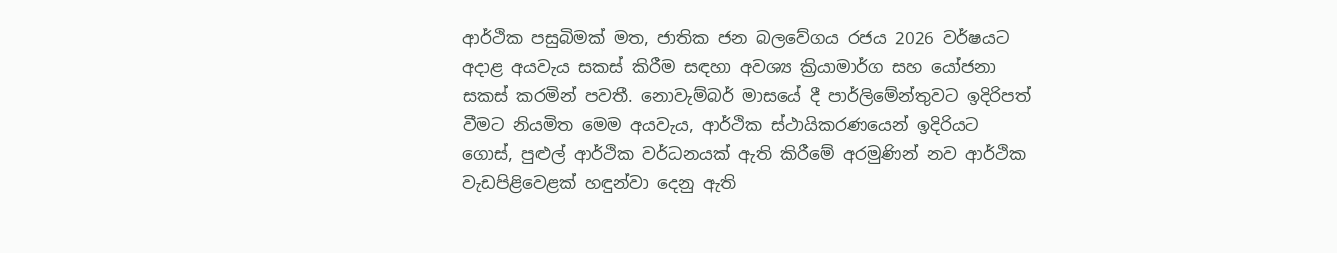ආර්ථික පසුබිමක් මත, ජාතික ජන බලවේගය රජය 2026 වර්ෂයට අදාළ අයවැය සකස් කිරීම සඳහා අවශ්‍ය ක්‍රියාමාර්ග සහ යෝජනා සකස් කරමින් පවතී. නොවැම්බර් මාසයේ දී පාර්ලිමේන්තුවට ඉදිරිපත් වීමට නියමිත මෙම අයවැය, ආර්ථික ස්ථායිකරණයෙන් ඉදිරියට ගොස්, පුළුල් ආර්ථික වර්ධනයක් ඇති කිරීමේ අරමුණින් නව ආර්ථික වැඩපිළිවෙළක් හඳුන්වා දෙනු ඇති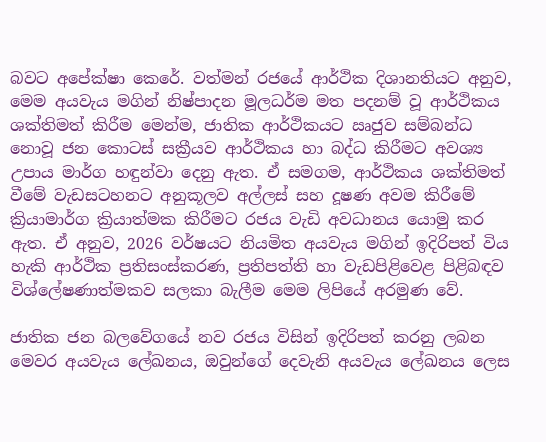බවට අපේක්ෂා කෙරේ. වත්මන් රජයේ ආර්ථික දිශානතියට අනුව, මෙම අයවැය මගින් නිෂ්පාදන මූලධර්ම මත පදනම් වූ ආර්ථිකය ශක්තිමත් කිරීම මෙන්ම, ජාතික ආර්ථිකයට ඍජුව සම්බන්ධ නොවූ ජන කොටස් සක්‍රීයව ආර්ථිකය හා බද්ධ කිරීමට අවශ්‍ය උපාය මාර්ග හඳුන්වා දෙනු ඇත. ඒ සමගම, ආර්ථිකය ශක්තිමත් වීමේ වැඩසටහනට අනුකූලව අල්ලස් සහ දූෂණ අවම කිරීමේ ක්‍රියාමාර්ග ක්‍රියාත්මක කිරීමට රජය වැඩි අවධානය යොමු කර ඇත. ඒ අනුව, 2026 වර්ෂයට නියමිත අයවැය මගින් ඉදිරිපත් විය හැකි ආර්ථික ප්‍රතිසංස්කරණ, ප්‍රතිපත්ති හා වැඩපිළිවෙළ පිළිබඳව විශ්ලේෂණාත්මකව සලකා බැලීම මෙම ලිපියේ අරමුණ වේ.

ජාතික ජන බලවේගයේ නව රජය විසින් ඉදිරිපත් කරනු ලබන මෙවර අයවැය ලේඛනය, ඔවුන්ගේ දෙවැනි අයවැය ලේඛනය ලෙස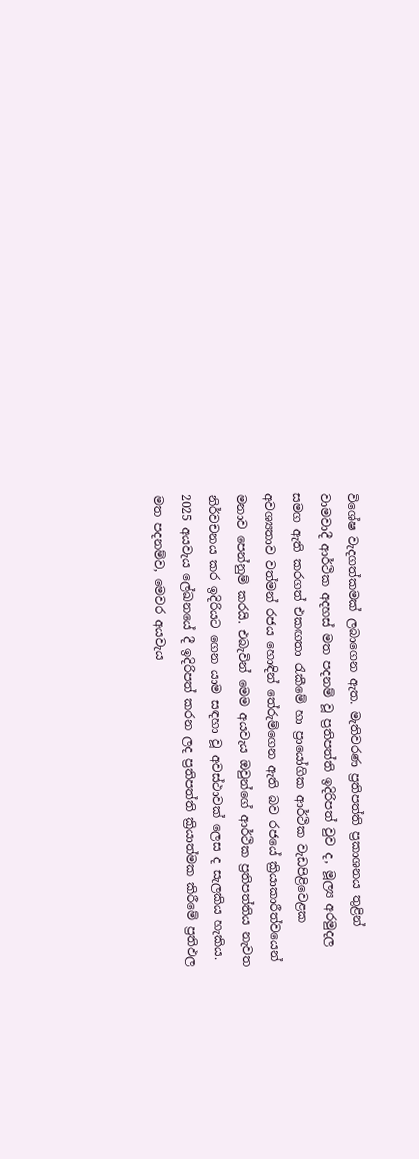විශේෂ වැදගත්කමක් ලබාගෙන ඇත. මැතිවරණ ප්‍රතිපත්ති ප්‍රකාශනය තුළින් වාමවාදී ආර්ථික අදහස් මත පදනම් වූ ප්‍රතිපත්ති ඉදිරිපත් වුව ද, මූල්‍ය අරමුදල සමග ඇති කරගත් එකඟතා රැකීමේ හා ප්‍රායෝගික ආර්ථික වැඩපිළිවෙළක අවශ්‍යතාව වත්මන් රජය හොඳින් තේරුම්ගෙන ඇති බව රජයේ ක්‍රියාකාරීත්වයෙන් මනාව පෙන්නුම් කරයි. එබැවින් මෙම අයවැය ඔවුන්ගේ ආර්ථික ප්‍රතිපත්තිය නැවත නිර්වචනය කර ඉදිරියට ගෙන යාම සඳහා වූ අවස්ථාවක් ලෙස ද සැලකිය හැකිය. 2025 අයවැය ලේඛනයේ දී ඉදිරිපත් කරන ලද ප්‍රතිපත්ති ක්‍රියාත්මක කිරීමේ ප්‍රතිඵල මත පදනම්ව, මෙවර අයවැය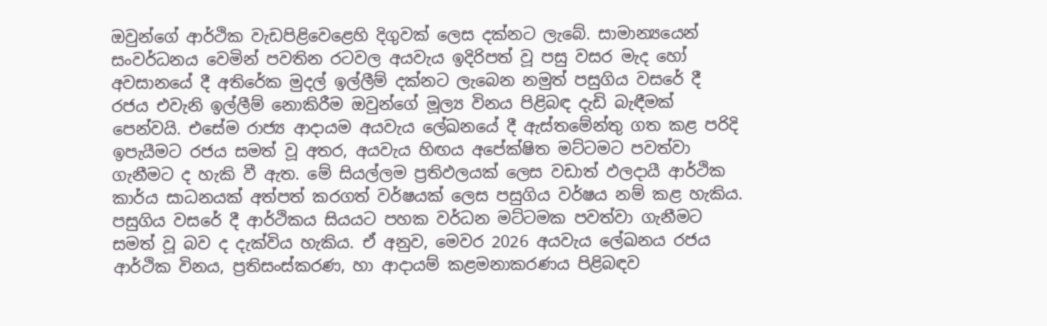ඔවුන්ගේ ආර්ථික වැඩපිළිවෙළෙහි දිගුවක් ලෙස දක්නට ලැබේ. සාමාන්‍යයෙන් සංවර්ධනය වෙමින් පවතින රටවල අයවැය ඉදිරිපත් වූ පසු වසර මැද හෝ අවසානයේ දී අතිරේක මුදල් ඉල්ලීම් දක්නට ලැබෙන නමුත් පසුගිය වසරේ දී රජය එවැනි ඉල්ලීම් නොකිරීම ඔවුන්ගේ මූල්‍ය විනය පිළිබඳ දැඩි බැඳීමක් පෙන්වයි. එසේම රාජ්‍ය ආදායම අයවැය ලේඛනයේ දී ඇස්තමේන්තු ගත කළ පරිදි ඉපැයීමට රජය සමත් වූ අතර, අයවැය හිඟය අපේක්ෂිත මට්ටමට පවත්වා ගැනීමට ද හැකි වී ඇත. මේ සියල්ලම ප්‍රතිඵලයක් ලෙස වඩාත් ඵලදායී ආර්ථික කාර්ය සාධනයක් අත්පත් කරගත් වර්ෂයක් ලෙස පසුගිය වර්ෂය නම් කළ හැකිය. පසුගිය වසරේ දී ආර්ථිකය සියයට පහක වර්ධන මට්ටමක පවත්වා ගැනීමට සමත් වූ බව ද දැක්විය හැකිය. ඒ අනුව, මෙවර 2026 අයවැය ලේඛනය රජය ආර්ථික විනය, ප්‍රතිසංස්කරණ, හා ආදායම් කළමනාකරණය පිළිබඳව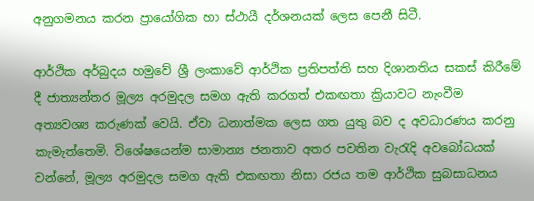අනුගමනය කරන ප්‍රායෝගික හා ස්ථායී දර්ශනයක් ලෙස පෙනී සිටී.

ආර්ථික අර්බුදය හමුවේ ශ්‍රී ලංකාවේ ආර්ථික ප්‍රතිපත්ති සහ දිශානතිය සකස් කිරීමේ දී ජාත්‍යන්තර මූල්‍ය අරමුදල සමග ඇති කරගත් එකඟතා ක්‍රියාවට නැංවීම අත්‍යවශ්‍ය කරුණක් වෙයි. ඒවා ධනාත්මක ලෙස ගත යුතු බව ද අවධාරණය කරනු කැමැත්තෙමි. විශේෂයෙන්ම සාමාන්‍ය ජනතාව අතර පවතින වැරැදි අවබෝධයක් වන්නේ, මූල්‍ය අරමුදල සමග ඇති එකඟතා නිසා රජය තම ආර්ථික සුබසාධනය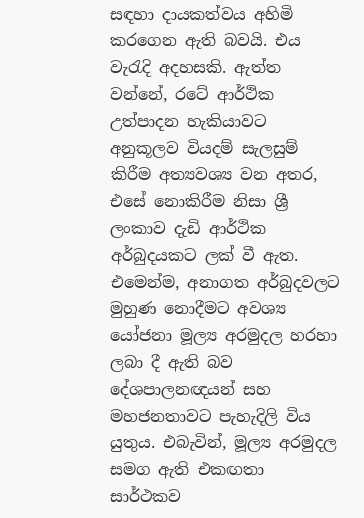සඳහා දායකත්වය අහිමි කරගෙන ඇති බවයි. එය වැරැදි අදහසකි. ඇත්ත වන්නේ, රටේ ආර්ථික උත්පාදන හැකියාවට අනුකූලව වියදම් සැලසුම් කිරීම අත්‍යවශ්‍ය වන අතර, එසේ නොකිරීම නිසා ශ්‍රී ලංකාව දැඩි ආර්ථික අර්බුදයකට ලක් වී ඇත. එමෙන්ම, අනාගත අර්බුදවලට මුහුණ නොදීමට අවශ්‍ය යෝජනා මූල්‍ය අරමුදල හරහා ලබා දී ඇති බව දේශපාලනඥයන් සහ මහජනතාවට පැහැදිලි විය යුතුය. එබැවින්, මූල්‍ය අරමුදල සමග ඇති එකඟතා සාර්ථකව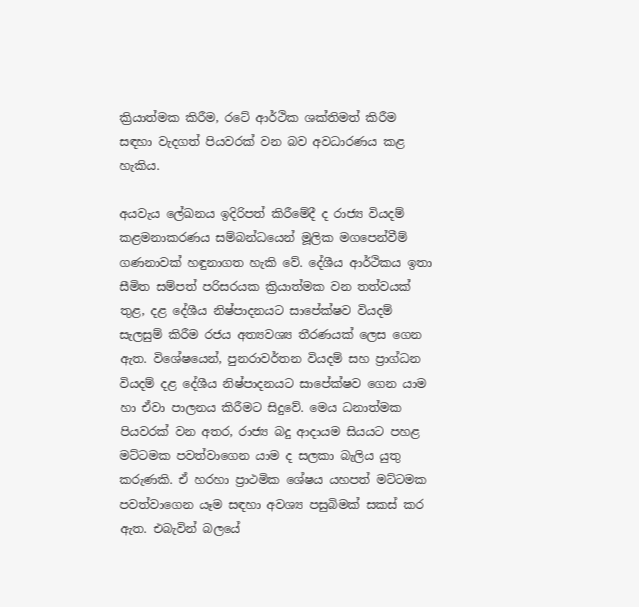ක්‍රියාත්මක කිරීම, රටේ ආර්ථික ශක්තිමත් කිරීම සඳහා වැදගත් පියවරක් වන බව අවධාරණය කළ හැකිය.

අයවැය ලේඛනය ඉදිරිපත් කිරීමේදී ද රාජ්‍ය වියදම් කළමනාකරණය සම්බන්ධයෙන් මූලික මගපෙන්වීම් ගණනාවක් හඳුනාගත හැකි වේ. දේශීය ආර්ථිකය ඉතා සීමිත සම්පත් පරිසරයක ක්‍රියාත්මක වන තත්වයක් තුළ, දළ දේශීය නිෂ්පාදනයට සාපේක්ෂව වියදම් සැලසුම් කිරීම රජය අත්‍යවශ්‍ය තීරණයක් ලෙස ගෙන ඇත. විශේෂයෙන්, පුනරාවර්තන වියදම් සහ ප්‍රාග්ධන වියදම් දළ දේශීය නිෂ්පාදනයට සාපේක්ෂව ගෙන යාම හා ඒවා පාලනය කිරීමට සිදුවේ. මෙය ධනාත්මක පියවරක් වන අතර, රාජ්‍ය බදු ආදායම සියයට පහළ මට්ටමක පවත්වාගෙන යාම ද සලකා බැලිය යුතු කරුණකි. ඒ හරහා ප්‍රාථමික ශේෂය යහපත් මට්ටමක පවත්වාගෙන යෑම සඳහා අවශ්‍ය පසුබිමක් සකස් කර ඇත. එබැවින් බලයේ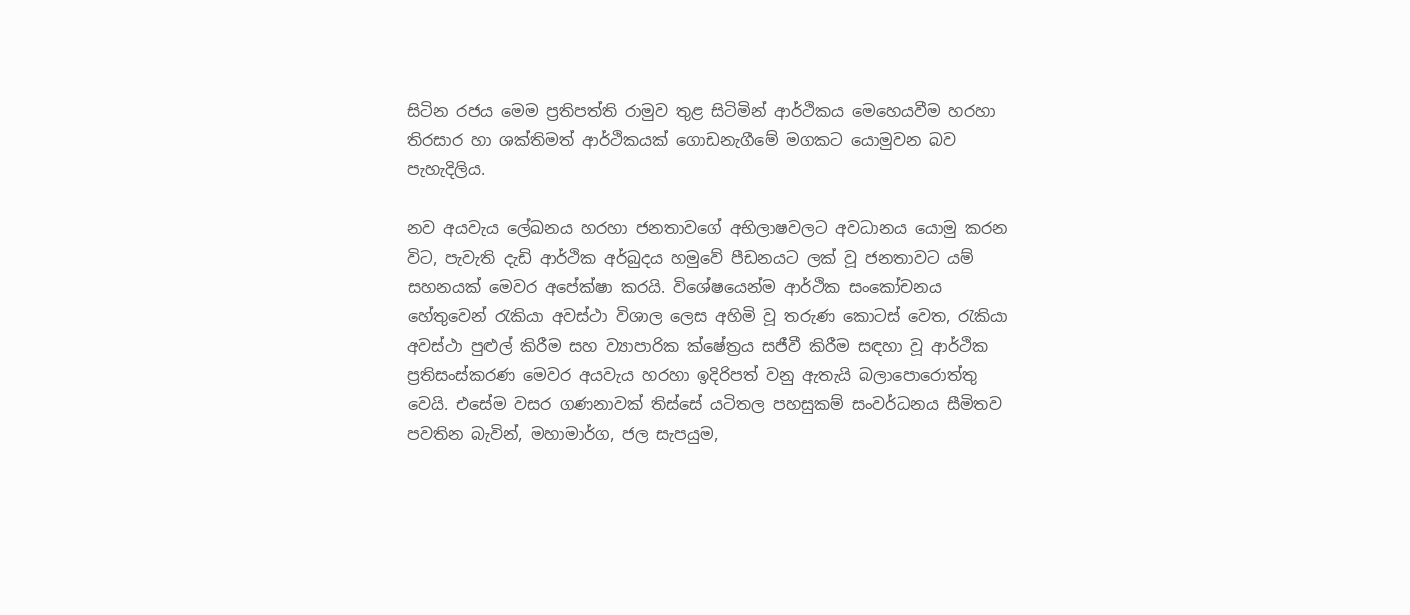සිටින රජය මෙම ප්‍රතිපත්ති රාමුව තුළ සිටිමින් ආර්ථිකය මෙහෙයවීම හරහා තිරසාර හා ශක්තිමත් ආර්ථිකයක් ගොඩනැගීමේ මගකට යොමුවන බව පැහැදිලිය.

නව අයවැය ලේඛනය හරහා ජනතාවගේ අභිලාෂවලට අවධානය යොමු කරන විට, පැවැති දැඩි ආර්ථික අර්බුදය හමුවේ පීඩනයට ලක් වූ ජනතාවට යම් සහනයක් මෙවර අපේක්ෂා කරයි. විශේෂයෙන්ම ආර්ථික සංකෝචනය හේතුවෙන් රැකියා අවස්ථා විශාල ලෙස අහිමි වූ තරුණ කොටස් වෙත, රැකියා අවස්ථා පුළුල් කිරීම සහ ව්‍යාපාරික ක්ෂේත්‍රය සජීවී කිරීම සඳහා වූ ආර්ථික ප්‍රතිසංස්කරණ මෙවර අයවැය හරහා ඉදිරිපත් වනු ඇතැයි බලාපොරොත්තු වෙයි. එසේම වසර ගණනාවක් තිස්සේ යටිතල පහසුකම් සංවර්ධනය සීමිතව පවතින බැවින්, මහාමාර්ග, ජල සැපයුම,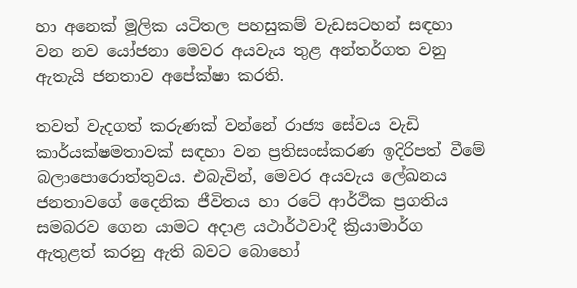හා අනෙක් මූලික යටිතල පහසුකම් වැඩසටහන් සඳහා වන නව යෝජනා මෙවර අයවැය තුළ අන්තර්ගත වනු ඇතැයි ජනතාව අපේක්ෂා කරති.

තවත් වැදගත් කරුණක් වන්නේ රාජ්‍ය සේවය වැඩි කාර්යක්ෂමතාවක් සඳහා වන ප්‍රතිසංස්කරණ ඉදිරිපත් වීමේ බලාපොරොත්තුවය. එබැවින්, මෙවර අයවැය ලේඛනය ජනතාවගේ දෛනික ජීවිතය හා රටේ ආර්ථික ප්‍රගතිය සමබරව ගෙන යාමට අදාළ යථාර්ථවාදී ක්‍රියාමාර්ග ඇතුළත් කරනු ඇති බවට බොහෝ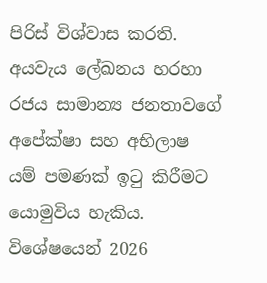පිරිස් විශ්වාස කරති. අයවැය ලේඛනය හරහා රජය සාමාන්‍ය ජනතාවගේ අපේක්ෂා සහ අභිලාෂ යම් පමණක් ඉටු කිරීමට යොමුවිය හැකිය. විශේෂයෙන් 2026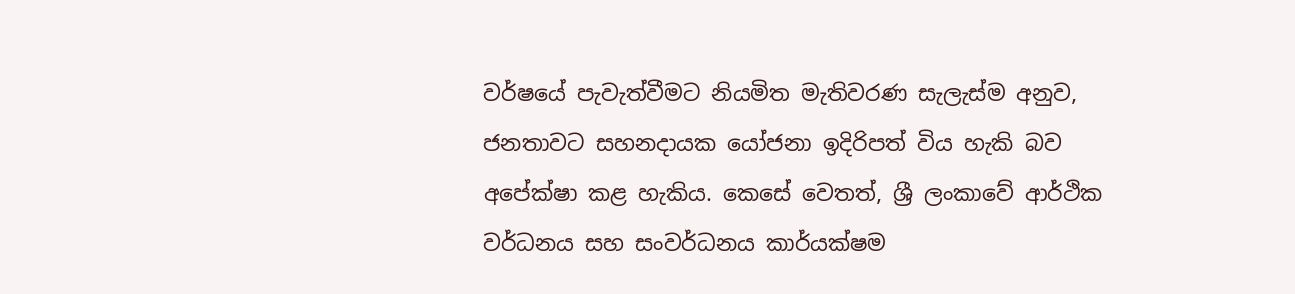වර්ෂයේ පැවැත්වීමට නියමිත මැතිවරණ සැලැස්ම අනුව, ජනතාවට සහනදායක යෝජනා ඉදිරිපත් විය හැකි බව අපේක්ෂා කළ හැකිය. කෙසේ වෙතත්, ශ්‍රී ලංකාවේ ආර්ථික වර්ධනය සහ සංවර්ධනය කාර්යක්ෂම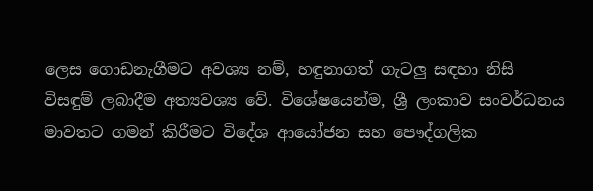ලෙස ගොඩනැගීමට අවශ්‍ය නම්, හඳුනාගත් ගැටලු‍ සඳහා නිසි විසඳුම් ලබාදීම අත්‍යවශ්‍ය වේ. විශේෂයෙන්ම, ශ්‍රී ලංකාව සංවර්ධනය මාවතට ගමන් කිරීමට විදේශ ආයෝජන සහ පෞද්ගලික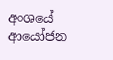අංශයේ ආයෝජන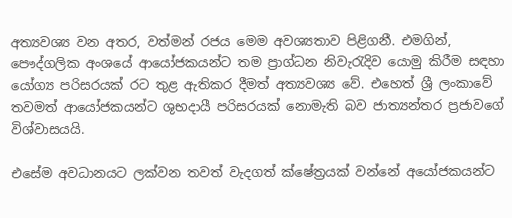අත්‍යවශ්‍ය වන අතර, වත්මන් රජය මෙම අවශ්‍යතාව පිළිගනී. එමගින්, පෞද්ගලික අංශයේ ආයෝජකයන්ට තම ප්‍රාග්ධන නිවැරැදිව යොමු කිරීම සඳහා යෝග්‍ය පරිසරයක් රට තුළ ඇතිකර දීමත් අත්‍යවශ්‍ය වේ. එහෙත් ශ්‍රී ලංකාවේ තවමත් ආයෝජකයන්ට ශුභදායී පරිසරයක් නොමැති බව ජාත්‍යන්තර ප්‍රජාවගේ විශ්වාසයයි.

එසේම අවධානයට ලක්වන තවත් වැදගත් ක්ෂේත්‍රයක් වන්නේ අයෝජකයන්ට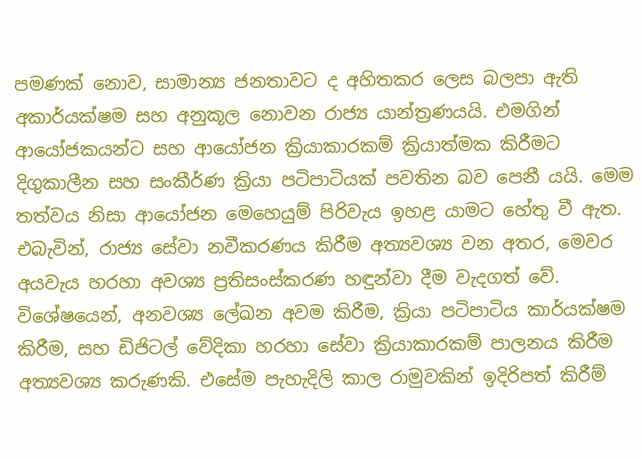පමණක් නොව, සාමාන්‍ය ජනතාවට ද අහිතකර ලෙස බලපා ඇති අකාර්යක්ෂම සහ අනුකූල නොවන රාජ්‍ය යාන්ත්‍රණයයි. එමගින් ආයෝජකයන්ට සහ ආයෝජන ක්‍රියාකාරකම් ක්‍රියාත්මක කිරීමට දිගුකාලීන සහ සංකීර්ණ ක්‍රියා පටිපාටියක් පවතින බව පෙනී යයි. මෙම තත්වය නිසා ආයෝජන මෙහෙයුම් පිරිවැය ඉහළ යාමට හේතු වී ඇත. එබැවින්, රාජ්‍ය සේවා නවීකරණය කිරීම අත්‍යවශ්‍ය වන අතර, මෙවර අයවැය හරහා අවශ්‍ය ප්‍රතිසංස්කරණ හඳුන්වා දීම වැදගත් වේ. විශේෂයෙන්, අනවශ්‍ය ලේඛන අවම කිරීම, ක්‍රියා පටිපාටිය කාර්යක්ෂම කිරීම, සහ ඩිජිටල් වේදිකා හරහා සේවා ක්‍රියාකාරකම් පාලනය කිරීම අත්‍යවශ්‍ය කරුණකි. එසේම පැහැදිලි කාල රාමුවකින් ඉදිරිපත් කිරීම්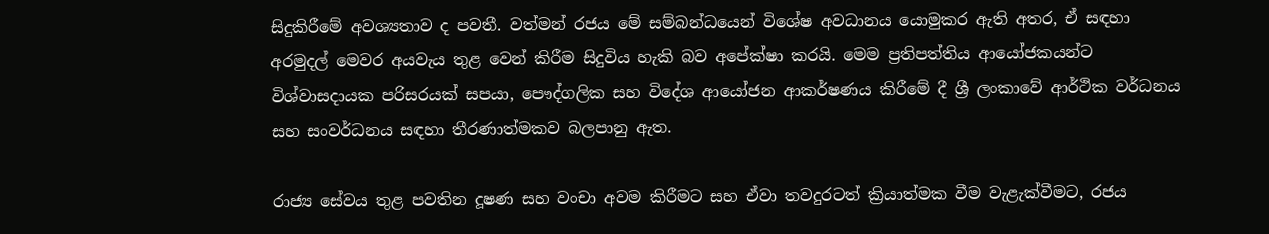සිදුකිරීමේ අවශ්‍යතාව ද පවතී. වත්මන් රජය මේ සම්බන්ධයෙන් විශේෂ අවධානය යොමුකර ඇති අතර, ඒ සඳහා අරමුදල් මෙවර අයවැය තුළ වෙන් කිරීම සිදුවිය හැකි බව අපේක්ෂා කරයි. මෙම ප්‍රතිපත්තිය ආයෝජකයන්ට විශ්වාසදායක පරිසරයක් සපයා, පෞද්ගලික සහ විදේශ ආයෝජන ආකර්ෂණය කිරීමේ දී ශ්‍රී ලංකාවේ ආර්ථික වර්ධනය සහ සංවර්ධනය සඳහා තීරණාත්මකව බලපානු ඇත.

රාජ්‍ය සේවය තුළ පවතින දූෂණ සහ වංචා අවම කිරීමට සහ ඒවා තවදුරටත් ක්‍රියාත්මක වීම වැළැක්වීමට, රජය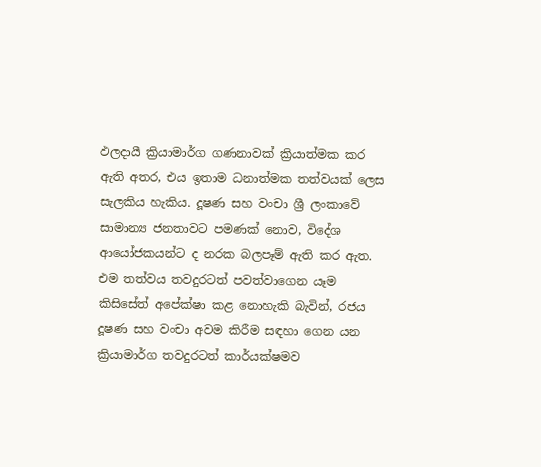ඵලදායී ක්‍රියාමාර්ග ගණනාවක් ක්‍රියාත්මක කර ඇති අතර, එය ඉතාම ධනාත්මක තත්වයක් ලෙස සැලකිය හැකිය. දූෂණ සහ වංචා ශ්‍රී ලංකාවේ සාමාන්‍ය ජනතාවට පමණක් නොව, විදේශ ආයෝජකයන්ට ද නරක බලපෑම් ඇති කර ඇත. එම තත්වය තවදුරටත් පවත්වාගෙන යෑම කිසිසේත් අපේක්ෂා කළ නොහැකි බැවින්, රජය දූෂණ සහ වංචා අවම කිරීම සඳහා ගෙන යන ක්‍රියාමාර්ග තවදුරටත් කාර්යක්ෂමව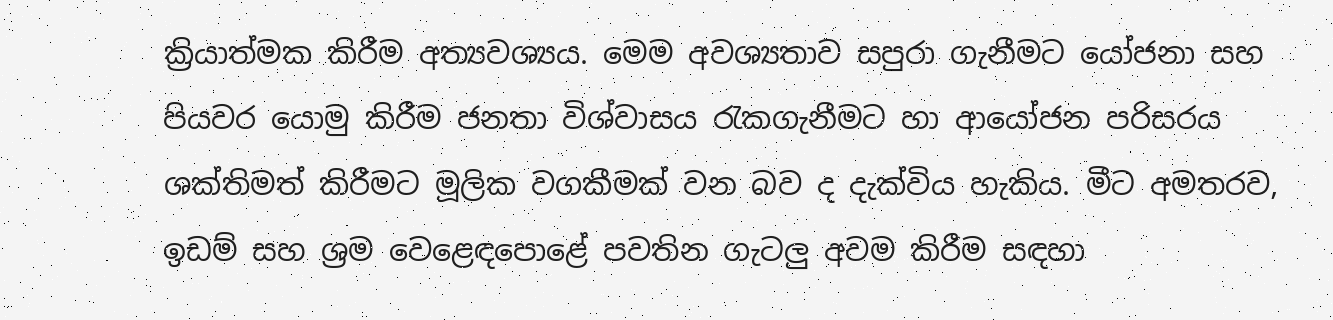ක්‍රියාත්මක කිරීම අත්‍යවශ්‍යය. මෙම අවශ්‍යතාව සපුරා ගැනීමට යෝජනා සහ පියවර යොමු කිරීම ජනතා විශ්වාසය රැකගැනීමට හා ආයෝජන පරිසරය ශක්තිමත් කිරීමට මූලික වගකීමක් වන බව ද දැක්විය හැකිය. මීට අමතරව, ඉඩම් සහ ශ්‍රම වෙළෙඳපොළේ පවතින ගැටලු‍ අවම කිරීම සඳහා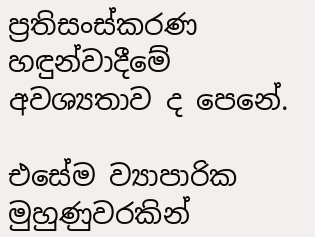ප්‍රතිසංස්කරණ හඳුන්වාදීමේ අවශ්‍යතාව ද පෙනේ.

එසේම ව්‍යාපාරික මුහුණුවරකින්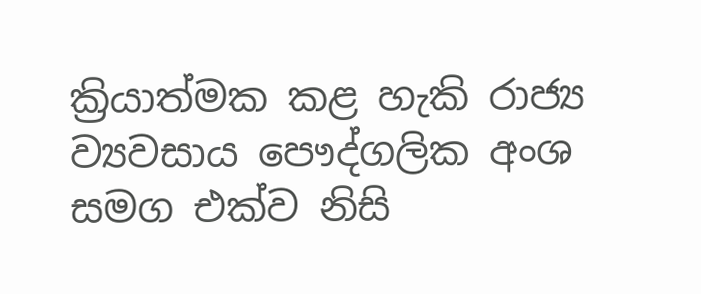ක්‍රියාත්මක කළ හැකි රාජ්‍ය ව්‍යවසාය පෞද්ගලික අංශ සමග එක්ව නිසි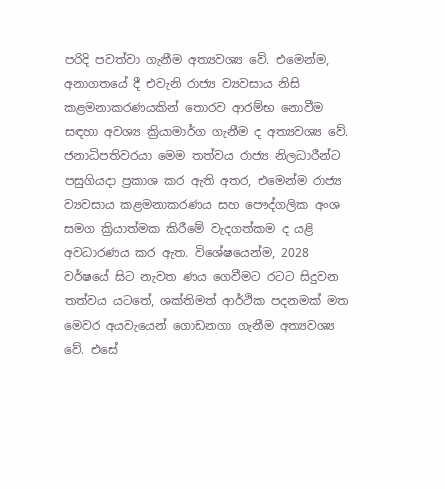පරිදි පවත්වා ගැනීම අත්‍යවශ්‍ය වේ. එමෙන්ම, අනාගතයේ දී එවැනි රාජ්‍ය ව්‍යවසාය නිසි කළමනාකරණයකින් තොරව ආරම්භ නොවීම සඳහා අවශ්‍ය ක්‍රියාමාර්ග ගැනීම ද අත්‍යවශ්‍ය වේ. ජනාධිපතිවරයා මෙම තත්වය රාජ්‍ය නිලධාරීන්ට පසුගියදා ප්‍රකාශ කර ඇති අතර, එමෙන්ම රාජ්‍ය ව්‍යවසාය කළමනාකරණය සහ පෞද්ගලික අංශ සමග ක්‍රියාත්මක කිරීමේ වැදගත්කම ද යළි අවධාරණය කර ඇත. විශේෂයෙන්ම, 2028 වර්ෂයේ සිට නැවත ණය ගෙවීමට රටට සිදුවන තත්වය යටතේ, ශක්තිමත් ආර්ථික පදනමක් මත මෙවර අයවැයෙන් ගොඩනගා ගැනීම අත්‍යවශ්‍ය වේ. එසේ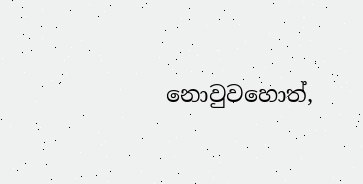නොවුවහොත්,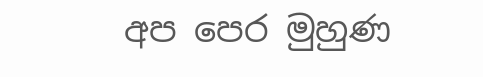අප පෙර මුහුණ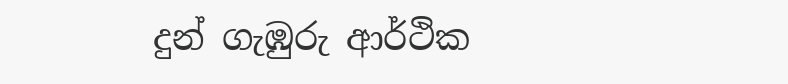දුන් ගැඹුරු ආර්ථික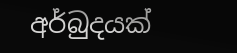අර්බුදයක්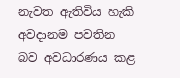නැවත ඇතිවිය හැකි අවදානම පවතින බව අවධාරණය කළ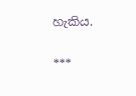හැකිය.

***